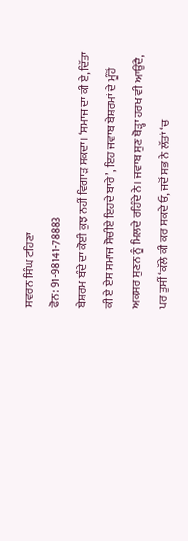ਸਵਰਨ ਸਿੰਘ ਟਹਿਣਾ
ਫੋਨ: 91-98141-78883
ਬੇਸ਼ਰਮ ਬੰਦੇ ਦਾ ਕੋਈ ਕੁਝ ਨਹੀਂ ਵਿਗਾੜ ਸਕਦਾ। ‘ਸਮਾਜ ਦਾ ਕੀ ਏ, ਦਿੱਤਾ ਕੀ ਏ ਏਸ ਸਮਾਜ ਸੋਚੀਏ ਇਹਦੇ ਬਾਰੇ’, ਇਹ ਜਵਾਬ ਬੇਸ਼ਰਮਾਂ ਦੇ ਮੂੰਹੋਂ ਅਕਸਰ ਸੁਣਨ ਨੂੰ ਮਿਲਦੇ ਰਹਿੰਦੇ ਨੇ। ਜਵਾਬ ਸੁਣ ਥੋੜ੍ਹਾ ਹਰਖ ਵੀ ਆਉਂਦੈ, ਪਰ ਤੁਸੀਂ ‘ਕੱਲੇ ਕੀ ਕਰ ਸਕਦੇ ਓ, ਜਦੋਂ ਸਭ ਨੇ ਲੱਤਾਂ ‘ਚ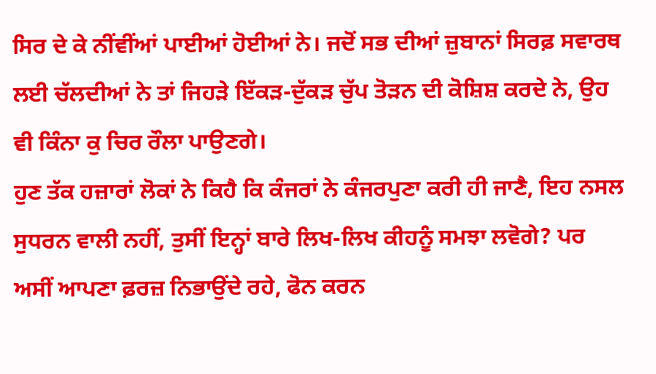ਸਿਰ ਦੇ ਕੇ ਨੀਂਵੀਂਆਂ ਪਾਈਆਂ ਹੋਈਆਂ ਨੇ। ਜਦੋਂ ਸਭ ਦੀਆਂ ਜ਼ੁਬਾਨਾਂ ਸਿਰਫ਼ ਸਵਾਰਥ ਲਈ ਚੱਲਦੀਆਂ ਨੇ ਤਾਂ ਜਿਹੜੇ ਇੱਕੜ-ਦੁੱਕੜ ਚੁੱਪ ਤੋੜਨ ਦੀ ਕੋਸ਼ਿਸ਼ ਕਰਦੇ ਨੇ, ਉਹ ਵੀ ਕਿੰਨਾ ਕੁ ਚਿਰ ਰੌਲਾ ਪਾਉਣਗੇ।
ਹੁਣ ਤੱਕ ਹਜ਼ਾਰਾਂ ਲੋਕਾਂ ਨੇ ਕਿਹੈ ਕਿ ਕੰਜਰਾਂ ਨੇ ਕੰਜਰਪੁਣਾ ਕਰੀ ਹੀ ਜਾਣੈ, ਇਹ ਨਸਲ ਸੁਧਰਨ ਵਾਲੀ ਨਹੀਂ, ਤੁਸੀਂ ਇਨ੍ਹਾਂ ਬਾਰੇ ਲਿਖ-ਲਿਖ ਕੀਹਨੂੰ ਸਮਝਾ ਲਵੋਗੇ? ਪਰ ਅਸੀਂ ਆਪਣਾ ਫ਼ਰਜ਼ ਨਿਭਾਉਂਦੇ ਰਹੇ, ਫੋਨ ਕਰਨ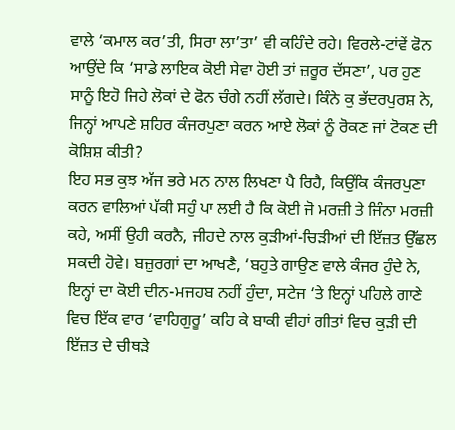ਵਾਲੇ ‘ਕਮਾਲ ਕਰ’ਤੀ, ਸਿਰਾ ਲਾ’ਤਾ’ ਵੀ ਕਹਿੰਦੇ ਰਹੇ। ਵਿਰਲੇ-ਟਾਂਵੇਂ ਫੋਨ ਆਉਂਦੇ ਕਿ ‘ਸਾਡੇ ਲਾਇਕ ਕੋਈ ਸੇਵਾ ਹੋਈ ਤਾਂ ਜ਼ਰੂਰ ਦੱਸਣਾ’, ਪਰ ਹੁਣ ਸਾਨੂੰ ਇਹੋ ਜਿਹੇ ਲੋਕਾਂ ਦੇ ਫੋਨ ਚੰਗੇ ਨਹੀਂ ਲੱਗਦੇ। ਕਿੰਨੇ ਕੁ ਭੱਦਰਪੁਰਸ਼ ਨੇ, ਜਿਨ੍ਹਾਂ ਆਪਣੇ ਸ਼ਹਿਰ ਕੰਜਰਪੁਣਾ ਕਰਨ ਆਏ ਲੋਕਾਂ ਨੂੰ ਰੋਕਣ ਜਾਂ ਟੋਕਣ ਦੀ ਕੋਸ਼ਿਸ਼ ਕੀਤੀ?
ਇਹ ਸਭ ਕੁਝ ਅੱਜ ਭਰੇ ਮਨ ਨਾਲ ਲਿਖਣਾ ਪੈ ਰਿਹੈ, ਕਿਉਂਕਿ ਕੰਜਰਪੁਣਾ ਕਰਨ ਵਾਲਿਆਂ ਪੱਕੀ ਸਹੁੰ ਪਾ ਲਈ ਹੈ ਕਿ ਕੋਈ ਜੋ ਮਰਜ਼ੀ ਤੇ ਜਿੰਨਾ ਮਰਜ਼ੀ ਕਹੇ, ਅਸੀਂ ਉਹੀ ਕਰਨੈ, ਜੀਹਦੇ ਨਾਲ ਕੁੜੀਆਂ-ਚਿੜੀਆਂ ਦੀ ਇੱਜ਼ਤ ਉੱਛਲ ਸਕਦੀ ਹੋਵੇ। ਬਜ਼ੁਰਗਾਂ ਦਾ ਆਖਣੈ, ‘ਬਹੁਤੇ ਗਾਉਣ ਵਾਲੇ ਕੰਜਰ ਹੁੰਦੇ ਨੇ, ਇਨ੍ਹਾਂ ਦਾ ਕੋਈ ਦੀਨ-ਮਜਹਬ ਨਹੀਂ ਹੁੰਦਾ, ਸਟੇਜ ‘ਤੇ ਇਨ੍ਹਾਂ ਪਹਿਲੇ ਗਾਣੇ ਵਿਚ ਇੱਕ ਵਾਰ ‘ਵਾਹਿਗੁਰੂ’ ਕਹਿ ਕੇ ਬਾਕੀ ਵੀਹਾਂ ਗੀਤਾਂ ਵਿਚ ਕੁੜੀ ਦੀ ਇੱਜ਼ਤ ਦੇ ਚੀਥੜੇ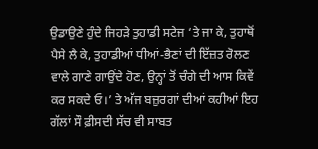ਉਡਾਉਣੇ ਹੁੰਦੇ ਜਿਹੜੇ ਤੁਹਾਡੀ ਸਟੇਜ ‘ਤੇ ਜਾ ਕੇ, ਤੁਹਾਥੋਂ ਪੈਸੇ ਲੈ ਕੇ, ਤੁਹਾਡੀਆਂ ਧੀਆਂ-ਭੈਣਾਂ ਦੀ ਇੱਜ਼ਤ ਰੋਲਣ ਵਾਲੇ ਗਾਣੇ ਗਾਉਂਦੇ ਹੋਣ, ਉਨ੍ਹਾਂ ਤੋਂ ਚੰਗੇ ਦੀ ਆਸ ਕਿਵੇਂ ਕਰ ਸਕਦੇ ਓ।’ ਤੇ ਅੱਜ ਬਜ਼ੁਰਗਾਂ ਦੀਆਂ ਕਹੀਆਂ ਇਹ ਗੱਲਾਂ ਸੌ ਫ਼ੀਸਦੀ ਸੱਚ ਵੀ ਸਾਬਤ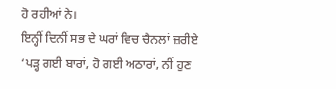ਹੋ ਰਹੀਆਂ ਨੇ।
ਇਨ੍ਹੀਂ ਦਿਨੀਂ ਸਭ ਦੇ ਘਰਾਂ ਵਿਚ ਚੈਨਲਾਂ ਜ਼ਰੀਏ ‘ਪੜ੍ਹ ਗਈ ਬਾਰਾਂ, ਹੋ ਗਈ ਅਠਾਰਾਂ, ਨੀਂ ਹੁਣ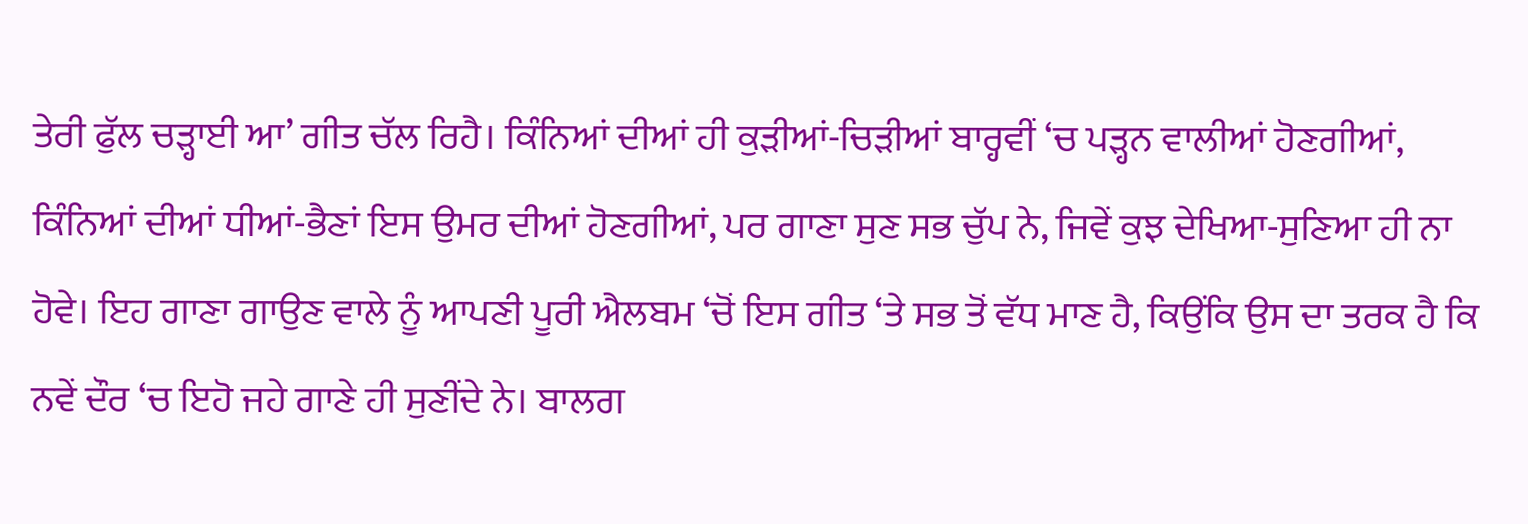ਤੇਰੀ ਫੁੱਲ ਚੜ੍ਹਾਈ ਆ’ ਗੀਤ ਚੱਲ ਰਿਹੈ। ਕਿੰਨਿਆਂ ਦੀਆਂ ਹੀ ਕੁੜੀਆਂ-ਚਿੜੀਆਂ ਬਾਰ੍ਹਵੀਂ ‘ਚ ਪੜ੍ਹਨ ਵਾਲੀਆਂ ਹੋਣਗੀਆਂ, ਕਿੰਨਿਆਂ ਦੀਆਂ ਧੀਆਂ-ਭੈਣਾਂ ਇਸ ਉਮਰ ਦੀਆਂ ਹੋਣਗੀਆਂ, ਪਰ ਗਾਣਾ ਸੁਣ ਸਭ ਚੁੱਪ ਨੇ, ਜਿਵੇਂ ਕੁਝ ਦੇਖਿਆ-ਸੁਣਿਆ ਹੀ ਨਾ ਹੋਵੇ। ਇਹ ਗਾਣਾ ਗਾਉਣ ਵਾਲੇ ਨੂੰ ਆਪਣੀ ਪੂਰੀ ਐਲਬਮ ‘ਚੋਂ ਇਸ ਗੀਤ ‘ਤੇ ਸਭ ਤੋਂ ਵੱਧ ਮਾਣ ਹੈ, ਕਿਉਂਕਿ ਉਸ ਦਾ ਤਰਕ ਹੈ ਕਿ ਨਵੇਂ ਦੌਰ ‘ਚ ਇਹੋ ਜਹੇ ਗਾਣੇ ਹੀ ਸੁਣੀਂਦੇ ਨੇ। ਬਾਲਗ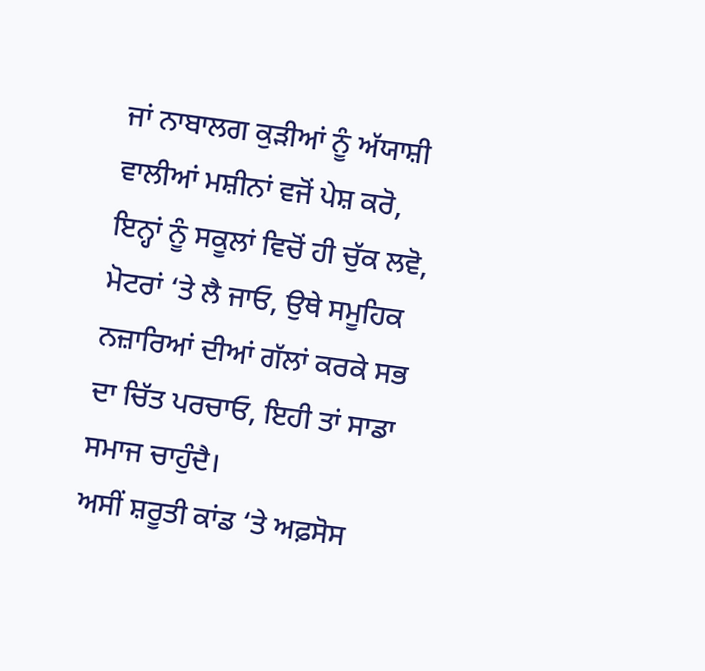ਜਾਂ ਨਾਬਾਲਗ ਕੁੜੀਆਂ ਨੂੰ ਅੱਯਾਸ਼ੀ ਵਾਲੀਆਂ ਮਸ਼ੀਨਾਂ ਵਜੋਂ ਪੇਸ਼ ਕਰੋ, ਇਨ੍ਹਾਂ ਨੂੰ ਸਕੂਲਾਂ ਵਿਚੋਂ ਹੀ ਚੁੱਕ ਲਵੋ, ਮੋਟਰਾਂ ‘ਤੇ ਲੈ ਜਾਓ, ਉਥੇ ਸਮੂਹਿਕ ਨਜ਼ਾਰਿਆਂ ਦੀਆਂ ਗੱਲਾਂ ਕਰਕੇ ਸਭ ਦਾ ਚਿੱਤ ਪਰਚਾਓ, ਇਹੀ ਤਾਂ ਸਾਡਾ ਸਮਾਜ ਚਾਹੁੰਦੈ।
ਅਸੀਂ ਸ਼ਰੂਤੀ ਕਾਂਡ ‘ਤੇ ਅਫ਼ਸੋਸ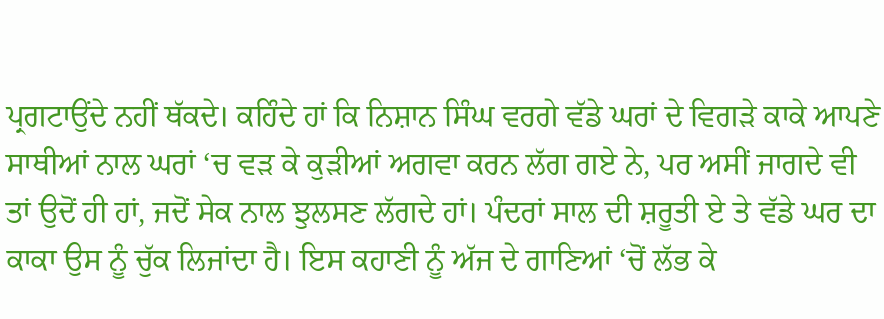ਪ੍ਰਗਟਾਉਂਦੇ ਨਹੀਂ ਥੱਕਦੇ। ਕਹਿੰਦੇ ਹਾਂ ਕਿ ਨਿਸ਼ਾਨ ਸਿੰਘ ਵਰਗੇ ਵੱਡੇ ਘਰਾਂ ਦੇ ਵਿਗੜੇ ਕਾਕੇ ਆਪਣੇ ਸਾਥੀਆਂ ਨਾਲ ਘਰਾਂ ‘ਚ ਵੜ ਕੇ ਕੁੜੀਆਂ ਅਗਵਾ ਕਰਨ ਲੱਗ ਗਏ ਨੇ, ਪਰ ਅਸੀਂ ਜਾਗਦੇ ਵੀ ਤਾਂ ਉਦੋਂ ਹੀ ਹਾਂ, ਜਦੋਂ ਸੇਕ ਨਾਲ ਝੁਲਸਣ ਲੱਗਦੇ ਹਾਂ। ਪੰਦਰਾਂ ਸਾਲ ਦੀ ਸ਼ਰੂਤੀ ਏ ਤੇ ਵੱਡੇ ਘਰ ਦਾ ਕਾਕਾ ਉਸ ਨੂੰ ਚੁੱਕ ਲਿਜਾਂਦਾ ਹੈ। ਇਸ ਕਹਾਣੀ ਨੂੰ ਅੱਜ ਦੇ ਗਾਣਿਆਂ ‘ਚੋਂ ਲੱਭ ਕੇ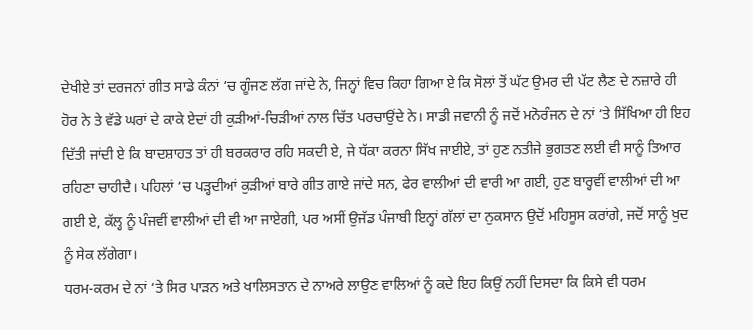ਦੇਖੀਏ ਤਾਂ ਦਰਜਨਾਂ ਗੀਤ ਸਾਡੇ ਕੰਨਾਂ ‘ਚ ਗੂੰਜਣ ਲੱਗ ਜਾਂਦੇ ਨੇ, ਜਿਨ੍ਹਾਂ ਵਿਚ ਕਿਹਾ ਗਿਆ ਏ ਕਿ ਸੋਲਾਂ ਤੋਂ ਘੱਟ ਉਮਰ ਦੀ ਪੱਟ ਲੈਣ ਦੇ ਨਜ਼ਾਰੇ ਹੀ ਹੋਰ ਨੇ ਤੇ ਵੱਡੇ ਘਰਾਂ ਦੇ ਕਾਕੇ ਏਦਾਂ ਹੀ ਕੁੜੀਆਂ-ਚਿੜੀਆਂ ਨਾਲ ਚਿੱਤ ਪਰਚਾਉਂਦੇ ਨੇ। ਸਾਡੀ ਜਵਾਨੀ ਨੂੰ ਜਦੋਂ ਮਨੋਰੰਜਨ ਦੇ ਨਾਂ ‘ਤੇ ਸਿੱਖਿਆ ਹੀ ਇਹ ਦਿੱਤੀ ਜਾਂਦੀ ਏ ਕਿ ਬਾਦਸ਼ਾਹਤ ਤਾਂ ਹੀ ਬਰਕਰਾਰ ਰਹਿ ਸਕਦੀ ਏ, ਜੇ ਧੱਕਾ ਕਰਨਾ ਸਿੱਖ ਜਾਈਏ, ਤਾਂ ਹੁਣ ਨਤੀਜੇ ਭੁਗਤਣ ਲਈ ਵੀ ਸਾਨੂੰ ਤਿਆਰ ਰਹਿਣਾ ਚਾਹੀਦੈ। ਪਹਿਲਾਂ ‘ਚ ਪੜ੍ਹਦੀਆਂ ਕੁੜੀਆਂ ਬਾਰੇ ਗੀਤ ਗਾਏ ਜਾਂਦੇ ਸਨ, ਫੇਰ ਵਾਲੀਆਂ ਦੀ ਵਾਰੀ ਆ ਗਈ, ਹੁਣ ਬਾਰ੍ਹਵੀਂ ਵਾਲੀਆਂ ਦੀ ਆ ਗਈ ਏ, ਕੱਲ੍ਹ ਨੂੰ ਪੰਜਵੀਂ ਵਾਲੀਆਂ ਦੀ ਵੀ ਆ ਜਾਏਗੀ, ਪਰ ਅਸੀਂ ਉਜੱਡ ਪੰਜਾਬੀ ਇਨ੍ਹਾਂ ਗੱਲਾਂ ਦਾ ਨੁਕਸਾਨ ਉਦੋਂ ਮਹਿਸੂਸ ਕਰਾਂਗੇ, ਜਦੋਂ ਸਾਨੂੰ ਖੁਦ ਨੂੰ ਸੇਕ ਲੱਗੇਗਾ।
ਧਰਮ-ਕਰਮ ਦੇ ਨਾਂ ‘ਤੇ ਸਿਰ ਪਾੜਨ ਅਤੇ ਖਾਲਿਸਤਾਨ ਦੇ ਨਾਅਰੇ ਲਾਉਣ ਵਾਲਿਆਂ ਨੂੰ ਕਦੇ ਇਹ ਕਿਉਂ ਨਹੀਂ ਦਿਸਦਾ ਕਿ ਕਿਸੇ ਵੀ ਧਰਮ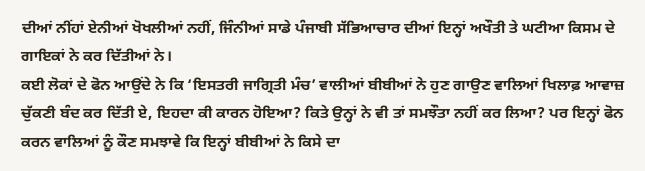ਦੀਆਂ ਨੀਂਹਾਂ ਏਨੀਆਂ ਖੋਖਲੀਆਂ ਨਹੀਂ, ਜਿੰਨੀਆਂ ਸਾਡੇ ਪੰਜਾਬੀ ਸੱਭਿਆਚਾਰ ਦੀਆਂ ਇਨ੍ਹਾਂ ਅਖੌਤੀ ਤੇ ਘਟੀਆ ਕਿਸਮ ਦੇ ਗਾਇਕਾਂ ਨੇ ਕਰ ਦਿੱਤੀਆਂ ਨੇ।
ਕਈ ਲੋਕਾਂ ਦੇ ਫੋਨ ਆਉਂਦੇ ਨੇ ਕਿ ‘ਇਸਤਰੀ ਜਾਗ੍ਰਿਤੀ ਮੰਚ’ ਵਾਲੀਆਂ ਬੀਬੀਆਂ ਨੇ ਹੁਣ ਗਾਉਣ ਵਾਲਿਆਂ ਖਿਲਾਫ਼ ਆਵਾਜ਼ ਚੁੱਕਣੀ ਬੰਦ ਕਰ ਦਿੱਤੀ ਏ, ਇਹਦਾ ਕੀ ਕਾਰਨ ਹੋਇਆ? ਕਿਤੇ ਉਨ੍ਹਾਂ ਨੇ ਵੀ ਤਾਂ ਸਮਝੌਤਾ ਨਹੀਂ ਕਰ ਲਿਆ? ਪਰ ਇਨ੍ਹਾਂ ਫੋਨ ਕਰਨ ਵਾਲਿਆਂ ਨੂੰ ਕੌਣ ਸਮਝਾਵੇ ਕਿ ਇਨ੍ਹਾਂ ਬੀਬੀਆਂ ਨੇ ਕਿਸੇ ਦਾ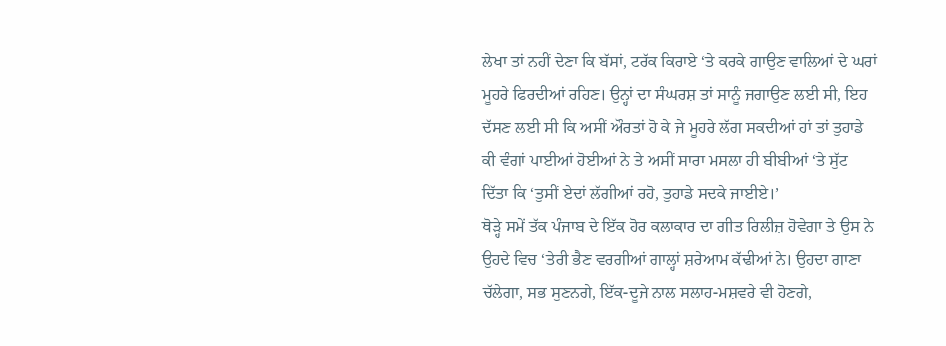ਲੇਖਾ ਤਾਂ ਨਹੀਂ ਦੇਣਾ ਕਿ ਬੱਸਾਂ, ਟਰੱਕ ਕਿਰਾਏ ‘ਤੇ ਕਰਕੇ ਗਾਉਣ ਵਾਲਿਆਂ ਦੇ ਘਰਾਂ ਮੂਹਰੇ ਫਿਰਦੀਆਂ ਰਹਿਣ। ਉਨ੍ਹਾਂ ਦਾ ਸੰਘਰਸ਼ ਤਾਂ ਸਾਨੂੰ ਜਗਾਉਣ ਲਈ ਸੀ, ਇਹ ਦੱਸਣ ਲਈ ਸੀ ਕਿ ਅਸੀਂ ਔਰਤਾਂ ਹੋ ਕੇ ਜੇ ਮੂਹਰੇ ਲੱਗ ਸਕਦੀਆਂ ਹਾਂ ਤਾਂ ਤੁਹਾਡੇ ਕੀ ਵੰਗਾਂ ਪਾਈਆਂ ਹੋਈਆਂ ਨੇ ਤੇ ਅਸੀਂ ਸਾਰਾ ਮਸਲਾ ਹੀ ਬੀਬੀਆਂ ‘ਤੇ ਸੁੱਟ ਦਿੱਤਾ ਕਿ ‘ਤੁਸੀਂ ਏਦਾਂ ਲੱਗੀਆਂ ਰਹੋ, ਤੁਹਾਡੇ ਸਦਕੇ ਜਾਈਏ।’
ਥੋੜ੍ਹੇ ਸਮੇਂ ਤੱਕ ਪੰਜਾਬ ਦੇ ਇੱਕ ਹੋਰ ਕਲਾਕਾਰ ਦਾ ਗੀਤ ਰਿਲੀਜ਼ ਹੋਵੇਗਾ ਤੇ ਉਸ ਨੇ ਉਹਦੇ ਵਿਚ ‘ਤੇਰੀ ਭੈਣ ਵਰਗੀਆਂ ਗਾਲ੍ਹਾਂ ਸ਼ਰੇਆਮ ਕੱਢੀਆਂ ਨੇ। ਉਹਦਾ ਗਾਣਾ ਚੱਲੇਗਾ, ਸਭ ਸੁਣਨਗੇ, ਇੱਕ-ਦੂਜੇ ਨਾਲ ਸਲਾਹ-ਮਸ਼ਵਰੇ ਵੀ ਹੋਣਗੇ,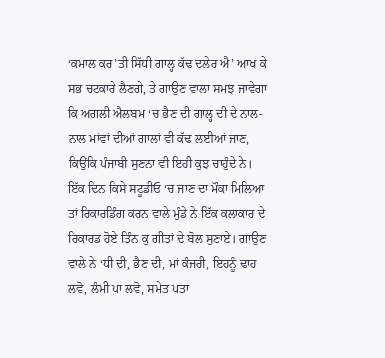‘ਕਮਾਲ ਕਰ’ਤੀ ਸਿੱਧੀ ਗਾਲ੍ਹ ਕੱਢ ਦਲੇਰ ਐ’ ਆਖ ਕੇ ਸਭ ਚਟਕਾਰੇ ਲੈਣਗੇ, ਤੇ ਗਾਉਣ ਵਾਲਾ ਸਮਝ ਜਾਵੇਗਾ ਕਿ ਅਗਲੀ ਐਲਬਮ ‘ਚ ਭੈਣ ਦੀ ਗਾਲ੍ਹ ਦੀ ਦੇ ਨਾਲ-ਨਾਲ ਮਾਂਵਾਂ ਦੀਆਂ ਗਾਲਾਂ ਵੀ ਕੱਢ ਲਈਆਂ ਜਾਣ, ਕਿਉਂਕਿ ਪੰਜਾਬੀ ਸੁਣਨਾ ਵੀ ਇਹੀ ਕੁਝ ਚਾਹੁੰਦੇ ਨੇ।
ਇੱਕ ਦਿਨ ਕਿਸੇ ਸਟੂਡੀਓ ‘ਚ ਜਾਣ ਦਾ ਮੌਕਾ ਮਿਲਿਆ ਤਾਂ ਰਿਕਾਰਡਿੰਗ ਕਰਨ ਵਾਲੇ ਮੁੰਡੇ ਨੇ ਇੱਕ ਕਲਾਕਾਰ ਦੇ ਰਿਕਾਰਡ ਹੋਏ ਤਿੰਨ ਕੁ ਗੀਤਾਂ ਦੇ ਬੋਲ ਸੁਣਾਏ। ਗਾਉਣ ਵਾਲੇ ਨੇ ‘ਧੀ ਦੀ, ਭੈਣ ਦੀ, ਮਾਂ ਕੰਜਰੀ, ਇਹਨੂੰ ਢਾਹ ਲਵੋ, ਲੰਮੀ ਪਾ ਲਵੋ, ਸਮੇਤ ਪਤਾ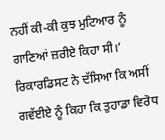ਨਹੀਂ ਕੀ-ਕੀ ਕੁਝ ਮੁਟਿਆਰ ਨੂੰ ਗਾਣਿਆਂ ਜ਼ਰੀਏ ਕਿਹਾ ਸੀ।’ ਰਿਕਾਰਡਿਸਟ ਨੇ ਦੱਸਿਆ ਕਿ ਅਸੀਂ ਗਵੱਈਏ ਨੂੰ ਕਿਹਾ ਕਿ ਤੁਹਾਡਾ ਵਿਰੋਧ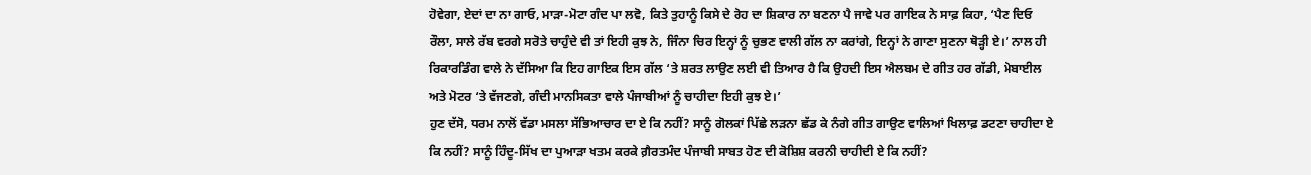ਹੋਵੇਗਾ, ਏਦਾਂ ਦਾ ਨਾ ਗਾਓ, ਮਾੜਾ-ਮੋਟਾ ਗੰਦ ਪਾ ਲਵੋ, ਕਿਤੇ ਤੁਹਾਨੂੰ ਕਿਸੇ ਦੇ ਰੋਹ ਦਾ ਸ਼ਿਕਾਰ ਨਾ ਬਣਨਾ ਪੈ ਜਾਵੇ ਪਰ ਗਾਇਕ ਨੇ ਸਾਫ਼ ਕਿਹਾ, ‘ਪੈਣ ਦਿਓ ਰੌਲਾ, ਸਾਲੇ ਰੱਬ ਵਰਗੇ ਸਰੋਤੇ ਚਾਹੁੰਦੇ ਵੀ ਤਾਂ ਇਹੀ ਕੁਝ ਨੇ, ਜਿੰਨਾ ਚਿਰ ਇਨ੍ਹਾਂ ਨੂੰ ਚੁਭਣ ਵਾਲੀ ਗੱਲ ਨਾ ਕਰਾਂਗੇ, ਇਨ੍ਹਾਂ ਨੇ ਗਾਣਾ ਸੁਣਨਾ ਥੋੜ੍ਹੀ ਏ।’ ਨਾਲ ਹੀ ਰਿਕਾਰਡਿੰਗ ਵਾਲੇ ਨੇ ਦੱਸਿਆ ਕਿ ਇਹ ਗਾਇਕ ਇਸ ਗੱਲ ‘ਤੇ ਸ਼ਰਤ ਲਾਉਣ ਲਈ ਵੀ ਤਿਆਰ ਹੈ ਕਿ ਉਹਦੀ ਇਸ ਐਲਬਮ ਦੇ ਗੀਤ ਹਰ ਗੱਡੀ, ਮੋਬਾਈਲ ਅਤੇ ਮੋਟਰ ‘ਤੇ ਵੱਜਣਗੇ, ਗੰਦੀ ਮਾਨਸਿਕਤਾ ਵਾਲੇ ਪੰਜਾਬੀਆਂ ਨੂੰ ਚਾਹੀਦਾ ਇਹੀ ਕੁਝ ਏ।’
ਹੁਣ ਦੱਸੋ, ਧਰਮ ਨਾਲੋਂ ਵੱਡਾ ਮਸਲਾ ਸੱਭਿਆਚਾਰ ਦਾ ਏ ਕਿ ਨਹੀਂ? ਸਾਨੂੰ ਗੋਲਕਾਂ ਪਿੱਛੇ ਲੜਨਾ ਛੱਡ ਕੇ ਨੰਗੇ ਗੀਤ ਗਾਉਣ ਵਾਲਿਆਂ ਖਿਲਾਫ਼ ਡਟਣਾ ਚਾਹੀਦਾ ਏ ਕਿ ਨਹੀਂ? ਸਾਨੂੰ ਹਿੰਦੂ-ਸਿੱਖ ਦਾ ਪੁਆੜਾ ਖਤਮ ਕਰਕੇ ਗ਼ੈਰਤਮੰਦ ਪੰਜਾਬੀ ਸਾਬਤ ਹੋਣ ਦੀ ਕੋਸ਼ਿਸ਼ ਕਰਨੀ ਚਾਹੀਦੀ ਏ ਕਿ ਨਹੀਂ?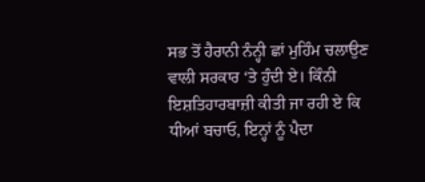ਸਭ ਤੋਂ ਹੈਰਾਨੀ ਨੰਨ੍ਹੀ ਛਾਂ ਮੁਹਿੰਮ ਚਲਾਉਣ ਵਾਲੀ ਸਰਕਾਰ ‘ਤੇ ਹੁੰਦੀ ਏ। ਕਿੰਨੀ ਇਸ਼ਤਿਹਾਰਬਾਜ਼ੀ ਕੀਤੀ ਜਾ ਰਹੀ ਏ ਕਿ ਧੀਆਂ ਬਚਾਓ, ਇਨ੍ਹਾਂ ਨੂੰ ਪੈਦਾ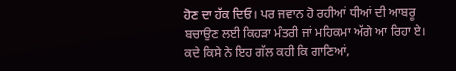ਹੋਣ ਦਾ ਹੱਕ ਦਿਓ। ਪਰ ਜਵਾਨ ਹੋ ਰਹੀਆਂ ਧੀਆਂ ਦੀ ਆਬਰੂ ਬਚਾਉਣ ਲਈ ਕਿਹੜਾ ਮੰਤਰੀ ਜਾਂ ਮਹਿਕਮਾ ਅੱਗੇ ਆ ਰਿਹਾ ਏ। ਕਦੇ ਕਿਸੇ ਨੇ ਇਹ ਗੱਲ ਕਹੀ ਕਿ ਗਾਣਿਆਂ,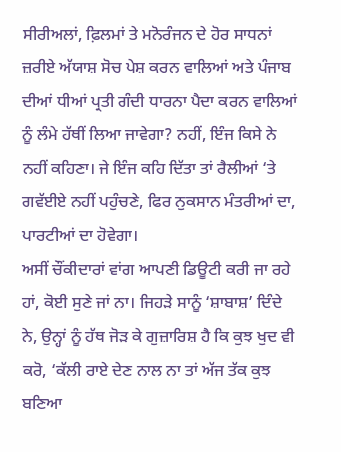ਸੀਰੀਅਲਾਂ, ਫ਼ਿਲਮਾਂ ਤੇ ਮਨੋਰੰਜਨ ਦੇ ਹੋਰ ਸਾਧਨਾਂ ਜ਼ਰੀਏ ਅੱਯਾਸ਼ ਸੋਚ ਪੇਸ਼ ਕਰਨ ਵਾਲਿਆਂ ਅਤੇ ਪੰਜਾਬ ਦੀਆਂ ਧੀਆਂ ਪ੍ਰਤੀ ਗੰਦੀ ਧਾਰਨਾ ਪੈਦਾ ਕਰਨ ਵਾਲਿਆਂ ਨੂੰ ਲੰਮੇ ਹੱਥੀਂ ਲਿਆ ਜਾਵੇਗਾ? ਨਹੀਂ, ਇੰਜ ਕਿਸੇ ਨੇ ਨਹੀਂ ਕਹਿਣਾ। ਜੇ ਇੰਜ ਕਹਿ ਦਿੱਤਾ ਤਾਂ ਰੈਲੀਆਂ ‘ਤੇ ਗਵੱਈਏ ਨਹੀਂ ਪਹੁੰਚਣੇ, ਫਿਰ ਨੁਕਸਾਨ ਮੰਤਰੀਆਂ ਦਾ, ਪਾਰਟੀਆਂ ਦਾ ਹੋਵੇਗਾ।
ਅਸੀਂ ਚੌਂਕੀਦਾਰਾਂ ਵਾਂਗ ਆਪਣੀ ਡਿਊਟੀ ਕਰੀ ਜਾ ਰਹੇ ਹਾਂ, ਕੋਈ ਸੁਣੇ ਜਾਂ ਨਾ। ਜਿਹੜੇ ਸਾਨੂੰ ‘ਸ਼ਾਬਾਸ਼’ ਦਿੰਦੇ ਨੇ, ਉਨ੍ਹਾਂ ਨੂੰ ਹੱਥ ਜੋੜ ਕੇ ਗੁਜ਼ਾਰਿਸ਼ ਹੈ ਕਿ ਕੁਝ ਖੁਦ ਵੀ ਕਰੋ, ‘ਕੱਲੀ ਰਾਏ ਦੇਣ ਨਾਲ ਨਾ ਤਾਂ ਅੱਜ ਤੱਕ ਕੁਝ ਬਣਿਆ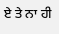ਏ ਤੇ ਨਾ ਹੀ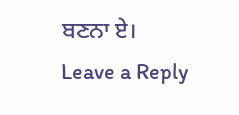ਬਣਨਾ ਏ।
Leave a Reply